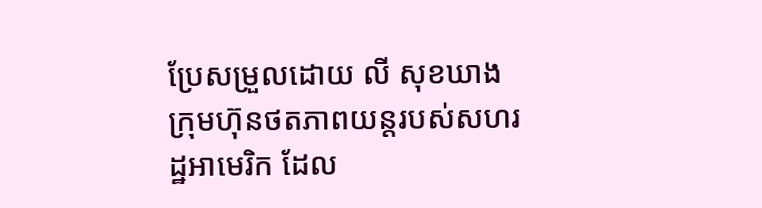ប្រែសម្រួលដោយ លី សុខឃាង
ក្រុមហ៊ុនថតភាពយន្តរបស់សហរដ្ឋអាមេរិក ដែល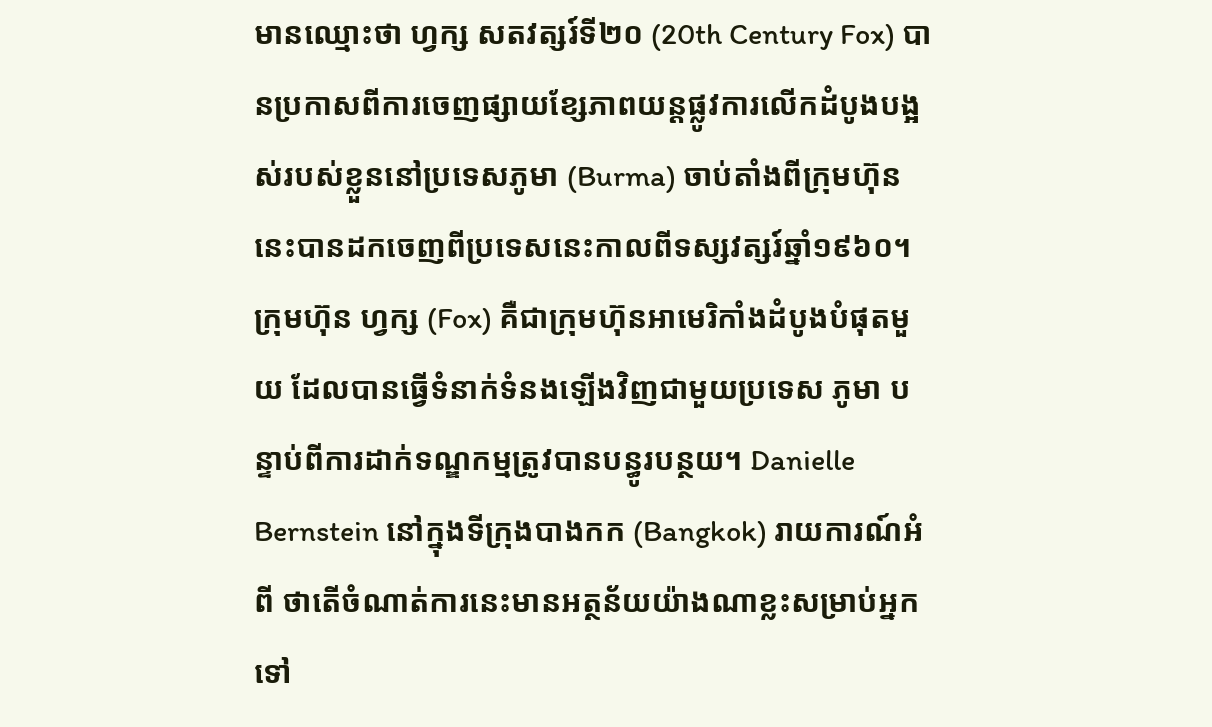មានឈ្មោះថា ហ្វក្ស សតវត្សរ៍ទី២០ (20th Century Fox) បានប្រកាសពីការចេញផ្សាយខ្សែភាពយន្តផ្លូវការលើកដំបូងបង្អស់របស់ខ្លួននៅប្រទេសភូមា (Burma) ចាប់តាំងពីក្រុមហ៊ុននេះបានដកចេញពីប្រទេសនេះកាលពីទស្សវត្សរ៍ឆ្នាំ១៩៦០។ ក្រុមហ៊ុន ហ្វក្ស (Fox) គឺជាក្រុមហ៊ុនអាមេរិកាំងដំបូងបំផុតមួយ ដែលបានធ្វើទំនាក់ទំនងឡើងវិញជាមួយប្រទេស ភូមា បន្ទាប់ពីការដាក់ទណ្ឌកម្មត្រូវបានបន្ធូរបន្ថយ។ Danielle Bernstein នៅក្នុងទីក្រុងបាងកក (Bangkok) រាយការណ៍អំពី ថាតើចំណាត់ការនេះមានអត្ថន័យយ៉ាងណាខ្លះសម្រាប់អ្នកទៅ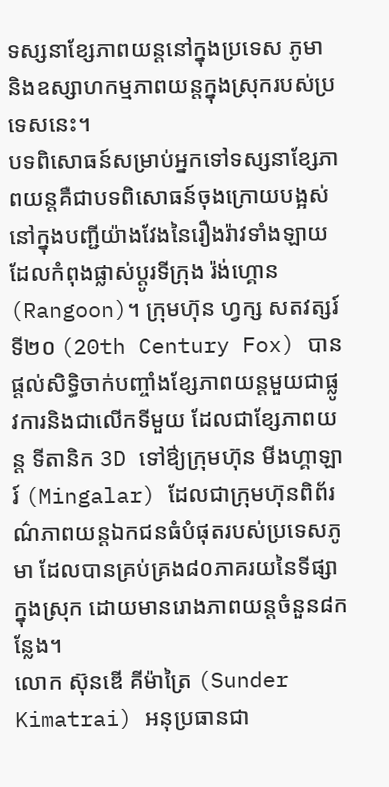ទស្សនាខែ្សភាពយន្តនៅក្នុងប្រទេស ភូមា និងឧស្សាហកម្មភាពយន្តក្នុងស្រុករបស់ប្រទេសនេះ។
បទពិសោធន៍សម្រាប់អ្នកទៅទស្សនាខ្សែភាពយន្តគឺជាបទពិសោធន៍ចុងក្រោយបង្អស់ នៅក្នុងបញ្ជីយ៉ាងវែងនៃរឿងរ៉ាវទាំងឡាយ ដែលកំពុងផ្លាស់ប្តូរទីក្រុង រ៉ង់ហ្គោន (Rangoon)។ ក្រុមហ៊ុន ហ្វក្ស សតវត្សរ៍ទី២០ (20th Century Fox) បានផ្តល់សិទ្ធិចាក់បញ្ចាំងខ្សែភាពយន្តមួយជាផ្លូវការនិងជាលើកទីមួយ ដែលជាខ្សែភាពយន្ត ទីតានិក 3D ទៅឳ្យក្រុមហ៊ុន មីងហ្គាឡារ៍ (Mingalar) ដែលជាក្រុមហ៊ុនពិព័រណ៌ភាពយន្តឯកជនធំបំផុតរបស់ប្រទេសភូមា ដែលបានគ្រប់គ្រង៨០ភាគរយនៃទីផ្សាក្នុងស្រុក ដោយមានរោងភាពយន្តចំនួន៨កន្លែង។
លោក ស៊ុនឌើ គីម៉ាត្រៃ (Sunder Kimatrai) អនុប្រធានជា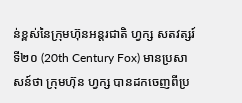ន់ខ្ពស់នៃក្រុមហ៊ុនអន្តរជាតិ ហ្វក្ស សតវត្សរ៍ទី២០ (20th Century Fox) មានប្រសាសន៍ថា ក្រុមហ៊ុន ហ្វក្ស បានដកចេញពីប្រ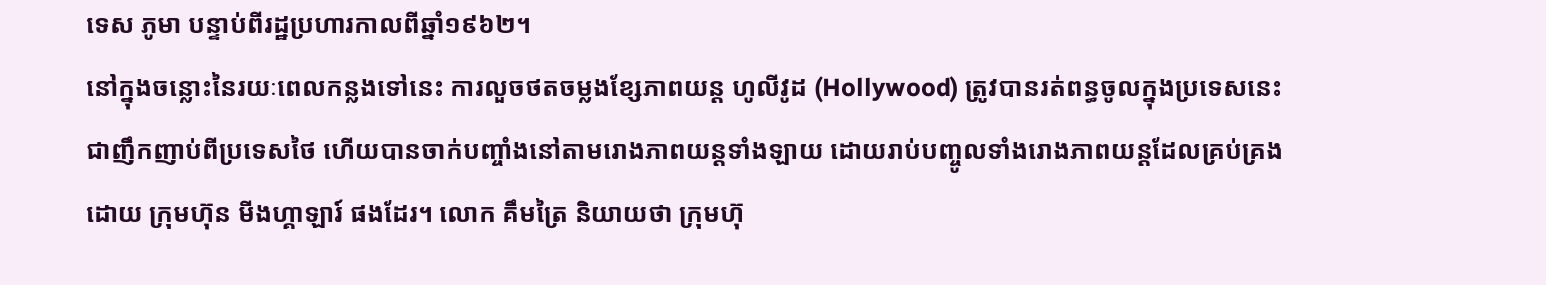ទេស ភូមា បន្ទាប់ពីរដ្ឋប្រហារកាលពីឆ្នាំ១៩៦២។
នៅក្នុងចន្លោះនៃរយៈពេលកន្លងទៅនេះ ការលួចថតចម្លងខ្សែភាពយន្ត ហូលីវូដ (Hollywood) ត្រូវបានរត់ពន្ធចូលក្នុងប្រទេសនេះជាញឹកញាប់ពីប្រទេសថៃ ហើយបានចាក់បញ្ចាំងនៅតាមរោងភាពយន្តទាំងឡាយ ដោយរាប់បញ្ចូលទាំងរោងភាពយន្តដែលគ្រប់គ្រងដោយ ក្រុមហ៊ុន មីងហ្គាឡារ៍ ផងដែរ។ លោក គឹមត្រៃ និយាយថា ក្រុមហ៊ុ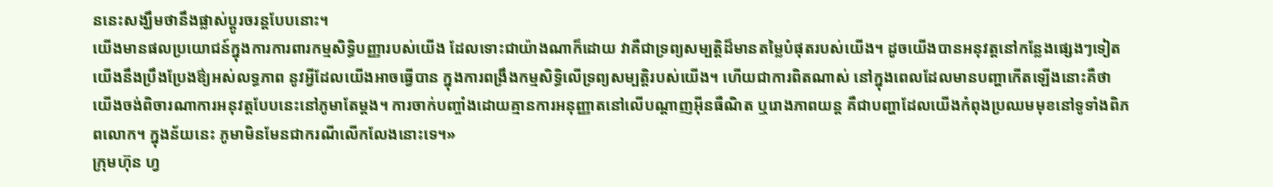ននេះសង្ឃឹមថានឹងផ្លាស់ប្តូរចរន្តបែបនោះ។
យើងមានផលប្រយោជន៍ក្នុងការការពារកម្មសិទ្ធិបញ្ញារបស់យើង ដែលទោះជាយ៉ាងណាក៏ដោយ វាគឺជាទ្រព្យសម្បត្តិដ៏មានតម្លៃបំផុតរបស់យើង។ ដូចយើងបានអនុវត្តនៅកន្លែងផ្សេងៗទៀត យើងនឹងប្រឹងប្រែងឳ្យអស់លទ្ធភាព នូវអ្វីដែលយើងអាចធ្វើបាន ក្នុងការពង្រឹងកម្មសិទ្ធិលើទ្រព្យសម្បត្តិរបស់យើង។ ហើយជាការពិតណាស់ នៅក្នុងពេលដែលមានបញ្ហាកើតឡើងនោះគឺថា យើងចង់ពិចារណាការអនុវត្តបែបនេះនៅភូមាតែម្តង។ ការចាក់បញ្ចាំងដោយគ្មានការអនុញ្ញាតនៅលើបណ្តាញអ៊ីនធឺណិត ឬរោងភាពយន្ត គឺជាបញ្ហាដែលយើងកំពុងប្រឈមមុខនៅទូទាំងពិភពលោក។ ក្នុងន័យនេះ ភូមាមិនមែនជាករណីលើកលែងនោះទេ។»
ក្រុមហ៊ុន ហ្វ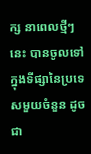ក្ស នាពេលថ្មីៗនេះ បានចូលទៅក្នុងទីផ្សានៃប្រទេសមួយចំនួន ដូចជា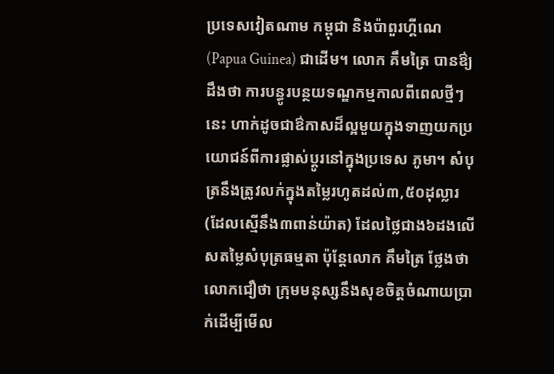ប្រទេសវៀតណាម កម្ពុជា និងប៉ាពួរហ្គីណេ (Papua Guinea) ជាដើម។ លោក គឹមត្រៃ បានឳ្យដឹងថា ការបន្ធូរបន្ថយទណ្ឌកម្មកាលពីពេលថ្មីៗនេះ ហាក់ដូចជាឳកាសដ៏ល្អមួយក្នុងទាញយកប្រយោជន៍ពីការផ្លាស់ប្តូរនៅក្នុងប្រទេស ភូមា។ សំបុត្រនឹងត្រូវលក់ក្នុងតម្លៃរហូតដល់៣,៥០ដុល្លារ (ដែលស្មើនឹង៣ពាន់យ៉ាត) ដែលថ្លៃជាង៦ដងលើសតម្លៃសំបុត្រធម្មតា ប៉ុន្តែលោក គឹមត្រៃ ថ្លែងថា លោកជឿថា ក្រុមមនុស្សនឹងសុខចិត្តចំណាយប្រាក់ដើម្បីមើល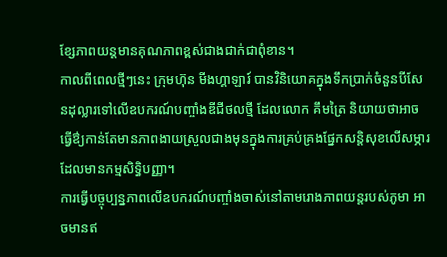ខ្សែភាពយន្តមានគុណភាពខ្ពស់ជាងជាក់ជាពុំខាន។
កាលពីពេលថ្មីៗនេះ ក្រុមហ៊ុន មីងហ្គាឡារ៍ បានវិនិយោគក្នុងទឹកប្រាក់ចំនួនបីសែនដុល្លារទៅលើឧបករណ៍បញ្ចាំងឌីជីថលថ្មី ដែលលោក គឹមត្រៃ និយាយថាអាចធ្វើឳ្យកាន់តែមានភាពងាយស្រួលជាងមុនក្នុងការគ្រប់គ្រងផ្នែកសន្តិសុខលើសម្ភារដែលមានកម្មសិទ្ធិបញ្ញា។
ការធ្វើបច្ចុប្បន្នភាពលើឧបករណ៍បញ្ចាំងចាស់នៅតាមរោងភាពយន្តរបស់ភូមា អាចមានឥ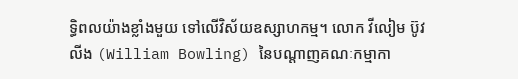ទ្ធិពលយ៉ាងខ្លាំងមួយ ទៅលើវិស័យឧស្សាហកម្ម។ លោក វីលៀម ប៊ូវលីង (William Bowling) នៃបណ្តាញគណៈកម្មាកា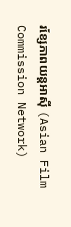រខ្សែភាពយន្តអាស៊ី (Asian Film Commission Network)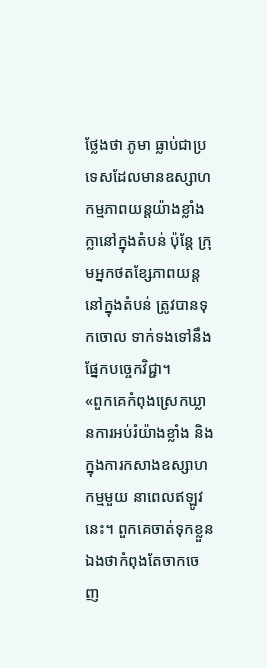ថ្លែងថា ភូមា ធ្លាប់ជាប្រទេសដែលមានឧស្សាហកម្មភាពយន្តយ៉ាងខ្លាំងក្លានៅក្នុងតំបន់ ប៉ុន្តែ ក្រុមអ្នកថតខ្សែភាពយន្តនៅក្នុងតំបន់ ត្រូវបានទុកចោល ទាក់ទងទៅនឹងផ្នែកបច្ចេកវិជ្ជា។
«ពួកគេកំពុងស្រេកឃ្លានការអប់រំយ៉ាងខ្លាំង និងក្នុងការកសាងឧស្សាហកម្មមួយ នាពេលឥឡូវនេះ។ ពួកគេចាត់ទុកខ្លួនឯងថាកំពុងតែចាកចេញ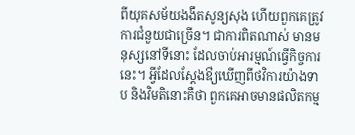ពីយុគសម័យងងឹតសូន្យសុង ហើយពួកគេត្រូវការជំនួយជាច្រើន។ ជាការពិតណាស់ មានមនុស្សនៅទីនោះ ដែលចាប់អារម្មណ៍ធ្វើកិច្ចការនេះ។ អ្វីដែលស្តែងឳ្យឃើញពីថវិការយ៉ាងទាប និងវិមតិនោះគឺថា ពួកគេអាចមានផលិតកម្ម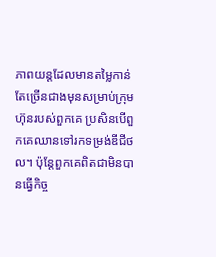ភាពយន្តដែលមានតម្លៃកាន់តែច្រើនជាងមុនសម្រាប់ក្រុមហ៊ុនរបស់ពួកគេ ប្រសិនបើពួកគេឈានទៅរកទម្រង់ឌីជីថល។ ប៉ុន្តែពួកគេពិតជាមិនបានធ្វើកិច្ច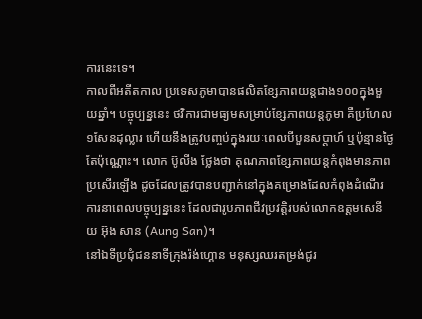ការនេះទេ។
កាលពីអតីតកាល ប្រទេសភូមាបានផលិតខ្សែភាពយន្តជាង១០០ក្នុងមួយឆ្នាំ។ បច្ចុប្បន្ននេះ ថវិការជាមធ្យមសម្រាប់ខ្សែភាពយន្តភូមា គឺប្រហែល១សែនដុល្លារ ហើយនឹងត្រូវបញ្ចប់ក្នុងរយៈពេលបីបួនសប្តាហ៍ ឬប៉ុន្មានថ្ងៃតែប៉ុណ្ណោះ។ លោក ប៊ូលីង ថ្លែងថា គុណភាពខ្សែភាពយន្តកំពុងមានភាពប្រសើរឡើង ដូចដែលត្រូវបានបញ្ជាក់នៅក្នុងគម្រោងដែលកំពុងដំណើរការនាពេលបច្ចុប្បន្ននេះ ដែលជារូបភាពជីវប្រវត្តិរបស់លោកឧត្តមសេនីយ អ៊ុង សាន (Aung San)។
នៅឯទីប្រជុំជននាទីក្រុងរ៉ង់ហ្គោន មនុស្សឈរតម្រង់ជូរ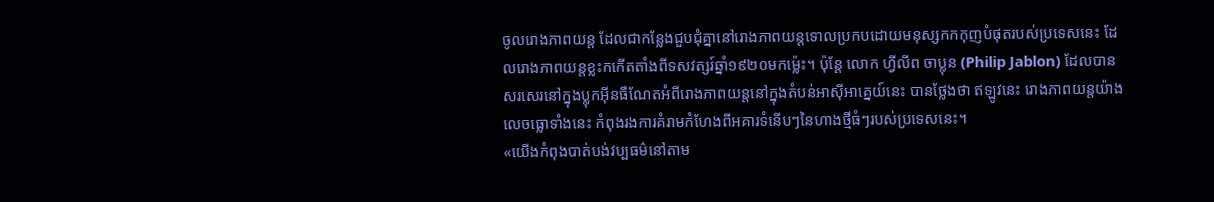ចូលរោងភាពយន្ត ដែលជាកន្លែងជួបជុំគ្នានៅរោងភាពយន្តទោលប្រកបដោយមនុស្សកកកុញបំផុតរបស់ប្រទេសនេះ ដែលរោងភាពយន្តខ្លះកកើតតាំងពីទសវត្សរ៍ឆ្នាំ១៩២០មកម៉្លេះ។ ប៉ុន្តែ លោក ហ្វីលីព ចាប្លុន (Philip Jablon) ដែលបានសរសេរនៅក្នុងប្លុកអ៊ីនធឺណែតអំពីរោងភាពយន្តនៅក្នុងតំបន់អាស៊ីអាគ្នេយ៍នេះ បានថ្លែងថា ឥឡូវនេះ រោងភាពយន្តយ៉ាងលេចធ្លោទាំងនេះ កំពុងរងការគំរាមកំហែងពីអគារទំនើបៗនៃហាងថ្មីធំៗរបស់ប្រទេសនេះ។
«យើងកំពុងបាត់បង់វប្បធម៌នៅតាម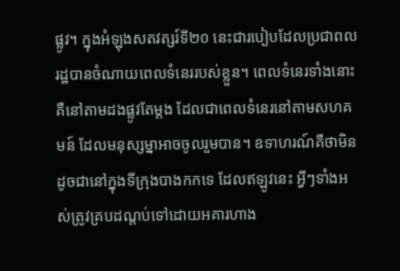ផ្លូវ។ ក្នុងអំឡុងសតវត្សរ៍ទី២០ នេះជារបៀបដែលប្រជាពលរដ្ឋបានចំណាយពេលទំនេររបស់ខ្លួន។ ពេលទំនេរទាំងនោះគឺនៅតាមដងផ្លូវតែម្តង ដែលជាពេលទំនេរនៅតាមសហគមន៍ ដែលមនុស្សម្នាអាចចូលរួមបាន។ ឧទាហរណ៍គឺថាមិនដូចជានៅក្នុងទីក្រុងបាងកកទេ ដែលឥឡូវនេះ អ្វីៗទាំងអស់ត្រូវគ្របដណ្តប់ទៅដោយអគារហាង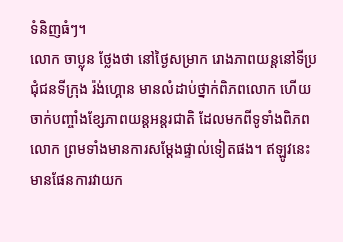ទំនិញធំៗ។
លោក ចាប្លុន ថ្លែងថា នៅថ្ងៃសម្រាក រោងភាពយន្តនៅទីប្រជុំជនទីក្រុង រ៉ង់ហ្គោន មានលំដាប់ថ្នាក់ពិភពលោក ហើយចាក់បញ្ចាំងខ្សែភាពយន្តអន្តរជាតិ ដែលមកពីទូទាំងពិភពលោក ព្រមទាំងមានការសម្តែងផ្ទាល់ទៀតផង។ ឥឡូវនេះ មានផែនការវាយក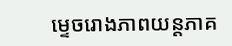ម្ទេចរោងភាពយន្តភាគ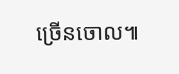ច្រើនចោល៕